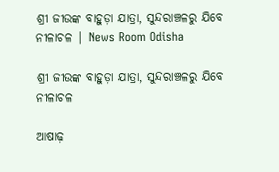ଶ୍ରୀ ଜୀଉଙ୍କ ବାହୁଡ଼ା ଯାତ୍ରା, ସୁନ୍ଦରାଞ୍ଚଳରୁ ଯିବେ ନୀଳାଚଳ | News Room Odisha

ଶ୍ରୀ ଜୀଉଙ୍କ ବାହୁଡ଼ା ଯାତ୍ରା, ସୁନ୍ଦରାଞ୍ଚଳରୁ ଯିବେ ନୀଳାଚଳ

ଆଷାଢ଼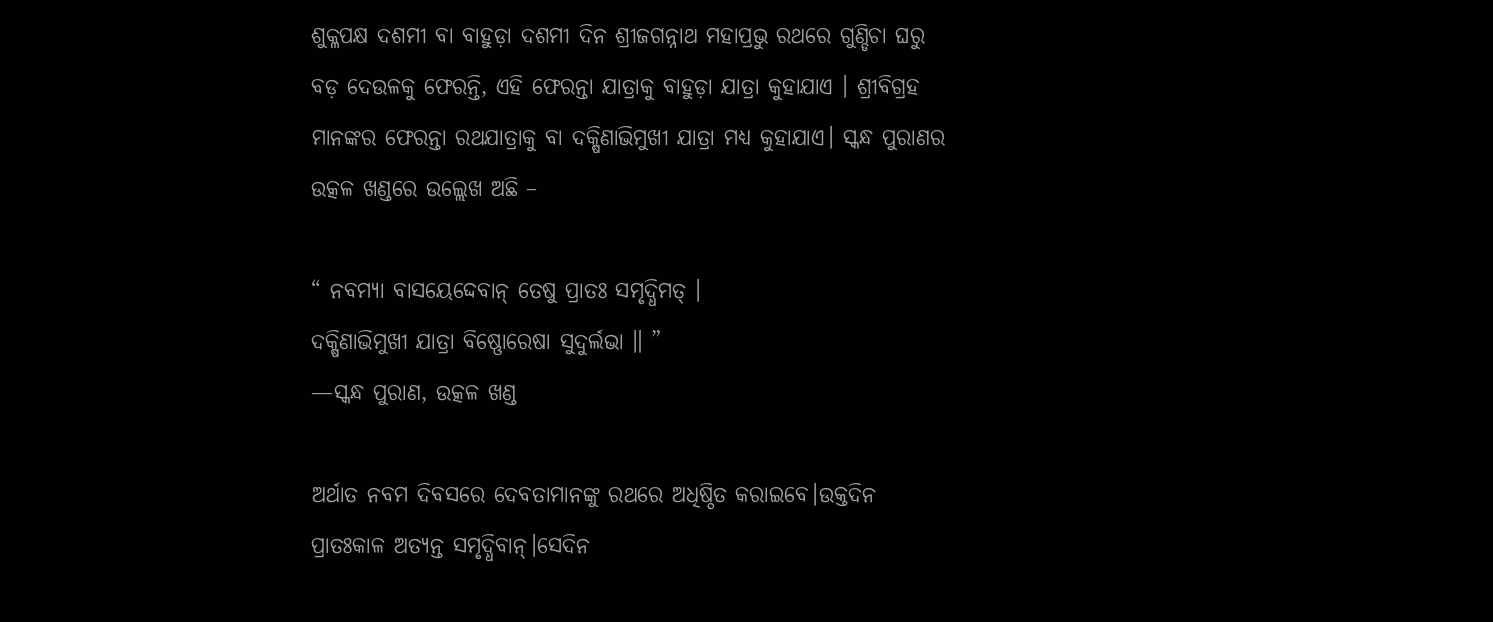ଶୁକ୍ଳପକ୍ଷ ଦଶମୀ ବା ବାହୁଡ଼ା ଦଶମୀ ଦିନ ଶ୍ରୀଜଗନ୍ନାଥ ମହାପ୍ରଭୁ ରଥରେ ଗୁଣ୍ଡିଚା ଘରୁ ବଡ଼ ଦେଉଳକୁ ଫେରନ୍ତି, ଏହି ଫେରନ୍ତା ଯାତ୍ରାକୁ ବାହୁଡ଼ା ଯାତ୍ରା କୁହାଯାଏ । ଶ୍ରୀବିଗ୍ରହ ମାନଙ୍କର ଫେରନ୍ତା ରଥଯାତ୍ରାକୁ ବା ଦକ୍ଷିଣାଭିମୁଖୀ ଯାତ୍ରା ମଧ୍ୟ କୁହାଯାଏ। ସ୍କନ୍ଧ ପୁରାଣର ଉତ୍କଳ ଖଣ୍ଡରେ ଉଲ୍ଲେଖ ଅଛି –

“ ନବମ୍ୟା ବାସୟେଦ୍ଦେବାନ୍ ତେଷୁ ପ୍ରାତଃ ସମୃଦ୍ଧିମତ୍ ।
ଦକ୍ଷିଣାଭିମୁଖୀ ଯାତ୍ରା ବିଷ୍ଣୋରେଷା ସୁଦୁର୍ଲଭା ॥ ”
—ସ୍କନ୍ଧ ପୁରାଣ, ଉତ୍କଳ ଖଣ୍ଡ

ଅର୍ଥାତ ନବମ ଦିବସରେ ଦେବତାମାନଙ୍କୁ ରଥରେ ଅଧିଷ୍ଠିତ କରାଇବେ।ଉକ୍ତଦିନ ପ୍ରାତଃକାଳ ଅତ୍ୟନ୍ତ ସମୃଦ୍ଧିବାନ୍।ସେଦିନ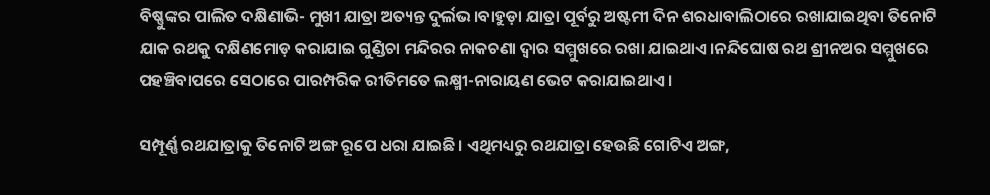ବିଷ୍ଣୁଙ୍କର ପାଲିତ ଦକ୍ଷିଣାଭି- ମୁଖୀ ଯାତ୍ରା ଅତ୍ୟନ୍ତ ଦୁର୍ଲଭ।ବାହୁଡ଼ା ଯାତ୍ରା ପୂର୍ବରୁ ଅଷ୍ଟମୀ ଦିନ ଶରଧାବାଲିଠାରେ ରଖାଯାଇଥିବା ତିନୋଟି ଯାକ ରଥକୁ ଦକ୍ଷିଣମୋଡ଼ କରାଯାଇ ଗୁଣ୍ଡିଚା ମନ୍ଦିରର ନାକଚଣା ଦ୍ୱାର ସମ୍ମୁଖରେ ରଖା ଯାଇଥାଏ।ନନ୍ଦିଘୋଷ ରଥ ଶ୍ରୀନଅର ସମ୍ମୁଖରେ ପହଞ୍ଚିବାପରେ ସେଠାରେ ପାରମ୍ପରିକ ରୀତିମତେ ଲକ୍ଷ୍ମୀ-ନାରାୟଣ ଭେଟ କରାଯାଇଥାଏ ।

ସମ୍ପୂର୍ଣ୍ଣ ରଥଯାତ୍ରାକୁ ତିନୋଟି ଅଙ୍ଗ ରୂପେ ଧରା ଯାଇଛି। ଏଥିମଧ୍ୟରୁ ରଥଯାତ୍ରା ହେଉଛି ଗୋଟିଏ ଅଙ୍ଗ,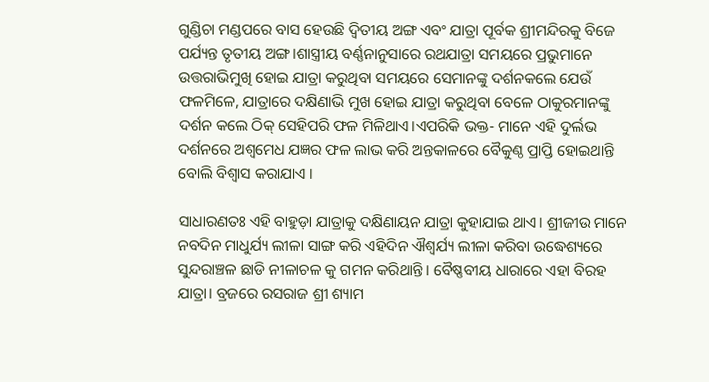ଗୁଣ୍ଡିଚା ମଣ୍ଡପରେ ବାସ ହେଉଛି ଦ୍ୱିତୀୟ ଅଙ୍ଗ ଏବଂ ଯାତ୍ରା ପୂର୍ବକ ଶ୍ରୀମନ୍ଦିରକୁ ବିଜେ ପର୍ଯ୍ୟନ୍ତ ତୃତୀୟ ଅଙ୍ଗ।ଶାସ୍ତ୍ରୀୟ ବର୍ଣ୍ଣନାନୁସାରେ ରଥଯାତ୍ରା ସମୟରେ ପ୍ରଭୁମାନେ ଉତ୍ତରାଭିମୁଖି ହୋଇ ଯାତ୍ରା କରୁଥିବା ସମୟରେ ସେମାନଙ୍କୁ ଦର୍ଶନକଲେ ଯେଉଁ ଫଳମିଳେ, ଯାତ୍ରାରେ ଦକ୍ଷିଣାଭି ମୁଖ ହୋଇ ଯାତ୍ରା କରୁଥିବା ବେଳେ ଠାକୁରମାନଙ୍କୁ ଦର୍ଶନ କଲେ ଠିକ୍ ସେହିପରି ଫଳ ମିଳିଥାଏ।ଏପରିକି ଭକ୍ତ- ମାନେ ଏହି ଦୁର୍ଲଭ ଦର୍ଶନରେ ଅଶ୍ୱମେଧ ଯଜ୍ଞର ଫଳ ଲାଭ କରି ଅନ୍ତକାଳରେ ବୈକୁଣ୍ଠ ପ୍ରାପ୍ତି ହୋଇଥାନ୍ତି ବୋଲି ବିଶ୍ୱାସ କରାଯାଏ ।

ସାଧାରଣତଃ ଏହି ବାହୁଡ଼ା ଯାତ୍ରାକୁ ଦକ୍ଷିଣାୟନ ଯାତ୍ରା କୁହାଯାଇ ଥାଏ। ଶ୍ରୀଜୀଉ ମାନେ ନବଦିନ ମାଧୁର୍ଯ୍ୟ ଲୀଳା ସାଙ୍ଗ କରି ଏହିଦିନ ଐଶ୍ୱର୍ଯ୍ୟ ଲୀଳା କରିବା ଉଦ୍ଧେଶ୍ୟରେ ସୁନ୍ଦରାଞ୍ଚଳ ଛାଡି ନୀଳାଚଳ କୁ ଗମନ କରିଥାନ୍ତି। ବୈଷ୍ଣବୀୟ ଧାରାରେ ଏହା ବିରହ ଯାତ୍ରା। ବ୍ରଜରେ ରସରାଜ ଶ୍ରୀ ଶ୍ୟାମ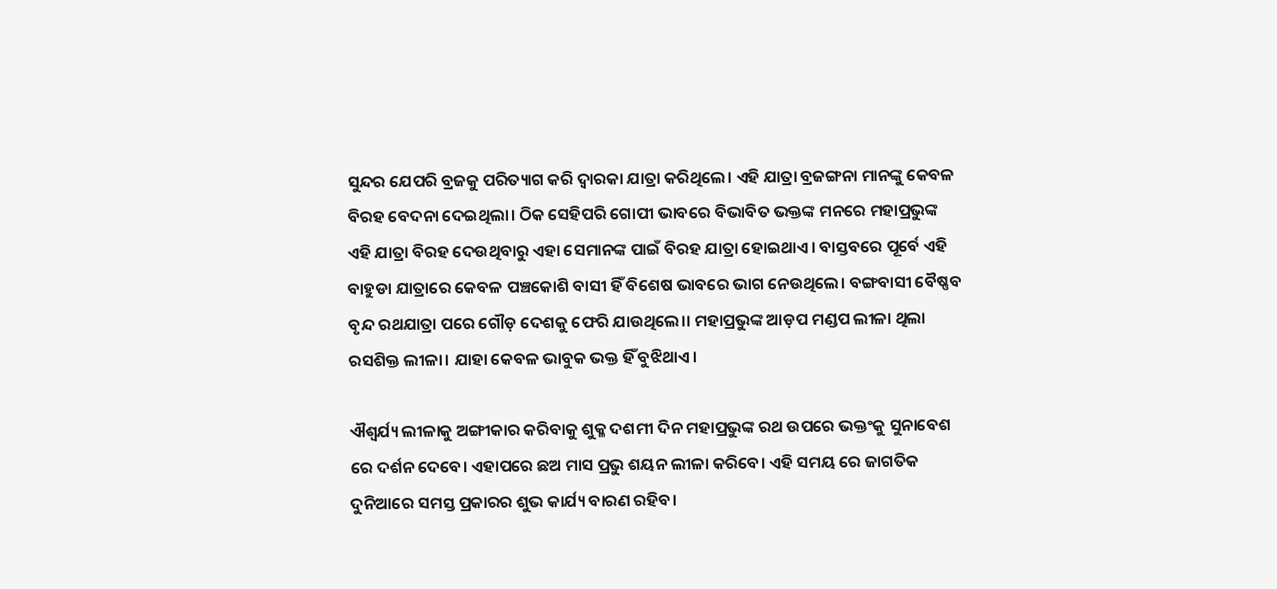ସୁନ୍ଦର ଯେପରି ବ୍ରଜକୁ ପରିତ୍ୟାଗ କରି ଦ୍ୱାରକା ଯାତ୍ରା କରିଥିଲେ। ଏହି ଯାତ୍ରା ବ୍ରଜଙ୍ଗନା ମାନଙ୍କୁ କେବଳ ବିରହ ବେଦନା ଦେଇଥିଲା। ଠିକ ସେହିପରି ଗୋପୀ ଭାବରେ ବିଭାବିତ ଭକ୍ତଙ୍କ ମନରେ ମହାପ୍ରଭୁଙ୍କ ଏହି ଯାତ୍ରା ବିରହ ଦେଉଥିବାରୁ ଏହା ସେମାନଙ୍କ ପାଇଁ ବିରହ ଯାତ୍ରା ହୋଇଥାଏ। ବାସ୍ତବରେ ପୂର୍ବେ ଏହି ବାହୁଡା ଯାତ୍ରାରେ କେବଳ ପଞ୍ଚକୋଶି ବାସୀ ହିଁ ବିଶେଷ ଭାବରେ ଭାଗ ନେଉଥିଲେ। ବଙ୍ଗବାସୀ ବୈଷ୍ଣବ ବୃନ୍ଦ ରଥଯାତ୍ରା ପରେ ଗୌଡ଼ ଦେଶକୁ ଫେରି ଯାଉଥିଲେ।। ମହାପ୍ରଭୁଙ୍କ ଆଡ଼ପ ମଣ୍ଡପ ଲୀଳା ଥିଲା ରସଶିକ୍ତ ଲୀଳା। ଯାହା କେବଳ ଭାବୁକ ଭକ୍ତ ହିଁ ବୁଝିଥାଏ।

ଐଶ୍ୱର୍ଯ୍ୟ ଲୀଳାକୁ ଅଙ୍ଗୀକାର କରିବାକୁ ଶୁକ୍ଳ ଦଶମୀ ଦିନ ମହାପ୍ରଭୁଙ୍କ ରଥ ଉପରେ ଭକ୍ତଂକୁ ସୁନାବେଶ ରେ ଦର୍ଶନ ଦେବେ। ଏହାପରେ ଛଅ ମାସ ପ୍ରଭୁ ଶୟନ ଲୀଳା କରିବେ। ଏହି ସମୟ ରେ ଜାଗତିକ ଦୁନିଆରେ ସମସ୍ତ ପ୍ରକାରର ଶୁଭ କାର୍ଯ୍ୟ ବାରଣ ରହିବ।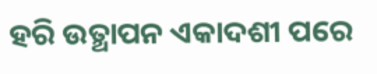ହରି ଉତ୍ଥାପନ ଏକାଦଶୀ ପରେ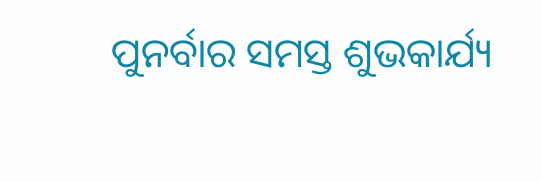ପୁନର୍ବାର ସମସ୍ତ ଶୁଭକାର୍ଯ୍ୟ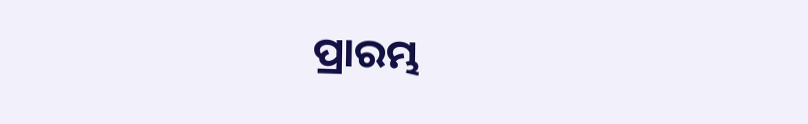ପ୍ରାରମ୍ଭ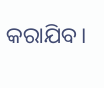କରାଯିବ।